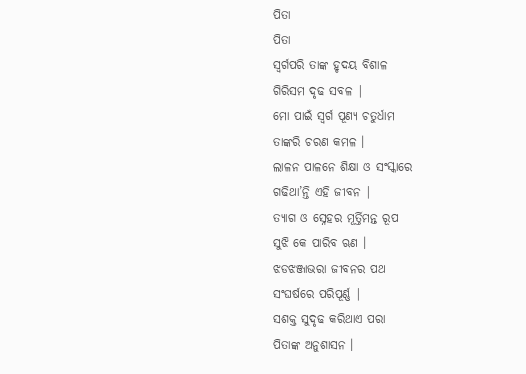ପିତା
ପିତା
ସ୍ଵର୍ଗପରି ତାଙ୍କ ହୃଦୟ ବିଶାଳ
ଗିରିସମ ଦୃଢ ସବଳ |
ମୋ ପାଇଁ ସ୍ଵର୍ଗ ପୂଣ୍ୟ ଚତୁର୍ଧାମ
ତାଙ୍କରି ଚରଣ କମଳ ।
ଲାଳନ ପାଳନେ ଶିକ୍ଷା ଓ ସଂସ୍କାରେ
ଗଢିଥା’ନ୍ତି ଏହି ଜୀବନ |
ତ୍ୟାଗ ଓ ସ୍ନେହର ମୂର୍ତ୍ତିମନ୍ତ ରୂପ
ସୁଝି କେ ପାରିବ ଋଣ ।
ଝଡଝଞ୍ଜାଭରା ଜୀବନର ପଥ
ସଂଘର୍ଷରେ ପରିପୂର୍ଣ୍ଣ |
ସଶକ୍ତ ସୁଦୃଢ କରିଥାଏ ପରା
ପିତାଙ୍କ ଅନୁଶାସନ ।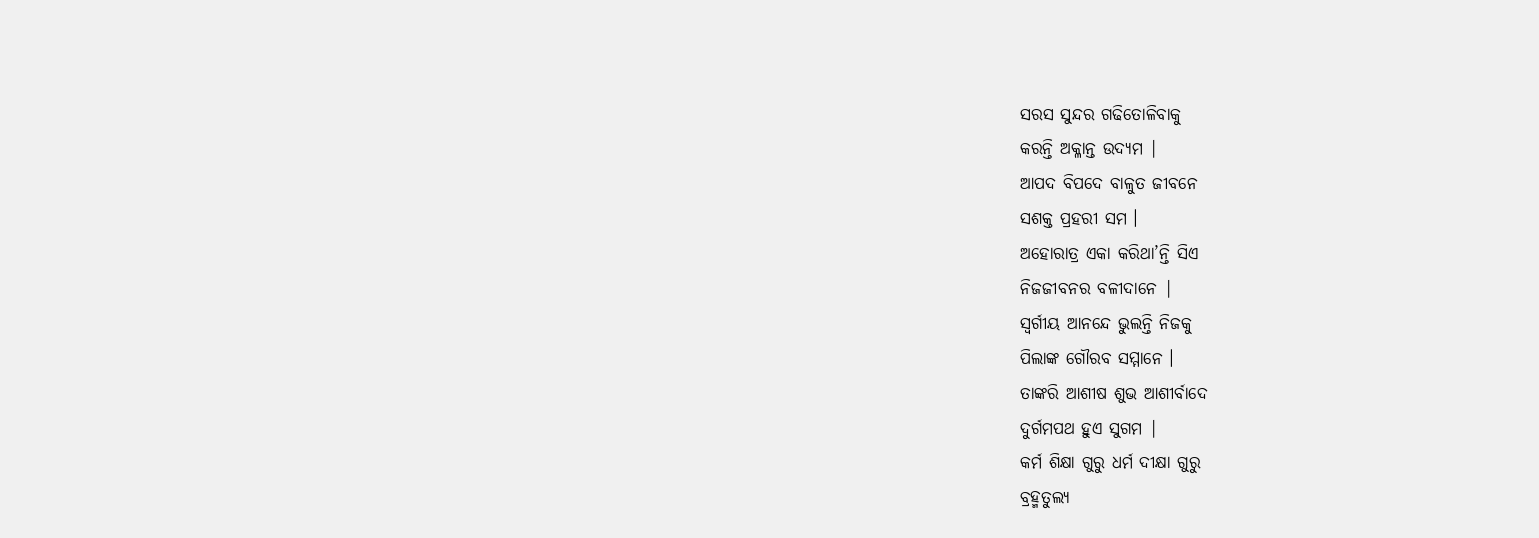ସରସ ସୁନ୍ଦର ଗଢିତୋଳିବାକୁ
କରନ୍ତି ଅକ୍ଳାନ୍ତ ଉଦ୍ୟମ |
ଆପଦ ବିପଦେ ବାଳୁତ ଜୀବନେ
ସଶକ୍ତ ପ୍ରହରୀ ସମ ।
ଅହୋରାତ୍ର ଏକା କରିଥା’ନ୍ତି ସିଏ
ନିଜଜୀବନର ବଳୀଦାନେ |
ସ୍ଵର୍ଗୀୟ ଆନନ୍ଦେ ଭୁଲନ୍ତି ନିଜକୁ
ପିଲାଙ୍କ ଗୌରବ ସମ୍ମାନେ ।
ତାଙ୍କରି ଆଶୀଷ ଶୁଭ ଆଶୀର୍ବାଦେ
ଦୁର୍ଗମପଥ ହୁଏ ସୁଗମ |
କର୍ମ ଶିକ୍ଷା ଗୁରୁ ଧର୍ମ ଦୀକ୍ଷା ଗୁରୁ
ବ୍ରହ୍ମତୁଲ୍ୟ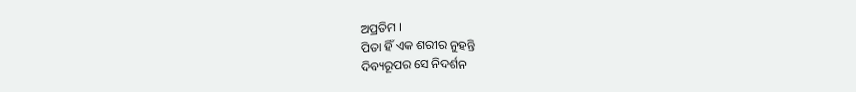ଅପ୍ରତିମ ।
ପିତା ହିଁ ଏକ ଶରୀର ନୁହନ୍ତି
ଦିବ୍ୟରୂପର ସେ ନିଦର୍ଶନ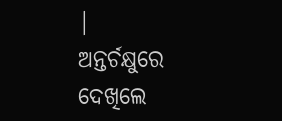|
ଅନ୍ତର୍ଚକ୍ଷୁରେ ଦେଖିଲେ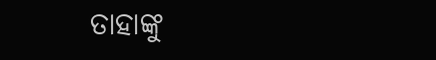ତାହାଙ୍କୁ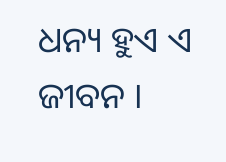ଧନ୍ୟ ହୁଏ ଏ ଜୀବନ ।